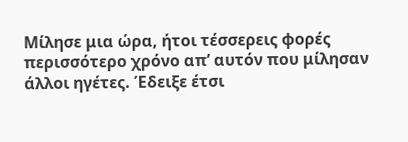Μίλησε μια ώρα, ήτοι τέσσερεις φορές περισσότερο χρόνο απ’ αυτόν που μίλησαν άλλοι ηγέτες. Έδειξε έτσι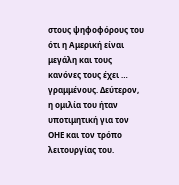στους ψηφοφόρους του ότι η Αμερική είναι μεγάλη και τους κανόνες τους έχει … γραμμένους. Δεύτερον, η ομιλία του ήταν υποτιμητική για τον ΟΗΕ και τον τρόπο λειτουργίας του.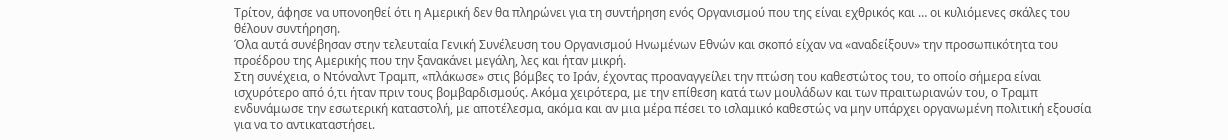Τρίτον, άφησε να υπονοηθεί ότι η Αμερική δεν θα πληρώνει για τη συντήρηση ενός Οργανισμού που της είναι εχθρικός και … οι κυλιόμενες σκάλες του θέλουν συντήρηση.
Όλα αυτά συνέβησαν στην τελευταία Γενική Συνέλευση του Οργανισμού Ηνωμένων Εθνών και σκοπό είχαν να «αναδείξουν» την προσωπικότητα του προέδρου της Αμερικής που την ξανακάνει μεγάλη, λες και ήταν μικρή.
Στη συνέχεια, ο Ντόναλντ Τραμπ, «πλάκωσε» στις βόμβες το Ιράν, έχοντας προαναγγείλει την πτώση του καθεστώτος του, το οποίο σήμερα είναι ισχυρότερο από ό,τι ήταν πριν τους βομβαρδισμούς. Ακόμα χειρότερα, με την επίθεση κατά των μουλάδων και των πραιτωριανών του, ο Τραμπ ενδυνάμωσε την εσωτερική καταστολή, με αποτέλεσμα, ακόμα και αν μια μέρα πέσει το ισλαμικό καθεστώς να μην υπάρχει οργανωμένη πολιτική εξουσία για να το αντικαταστήσει.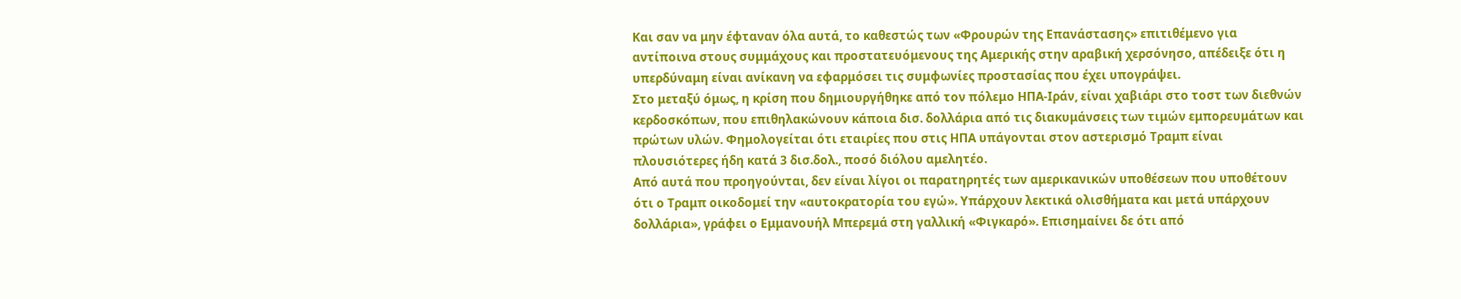Και σαν να μην έφταναν όλα αυτά, το καθεστώς των «Φρουρών της Επανάστασης» επιτιθέμενο για αντίποινα στους συμμάχους και προστατευόμενους της Αμερικής στην αραβική χερσόνησο, απέδειξε ότι η υπερδύναμη είναι ανίκανη να εφαρμόσει τις συμφωνίες προστασίας που έχει υπογράψει.
Στο μεταξύ όμως, η κρίση που δημιουργήθηκε από τον πόλεμο ΗΠΑ-Ιράν, είναι χαβιάρι στο τοστ των διεθνών κερδοσκόπων, που επιθηλακώνουν κάποια δισ. δολλάρια από τις διακυμάνσεις των τιμών εμπορευμάτων και πρώτων υλών. Φημολογείται ότι εταιρίες που στις ΗΠΑ υπάγονται στον αστερισμό Τραμπ είναι πλουσιότερες ήδη κατά 3 δισ.δολ., ποσό διόλου αμελητέο.
Από αυτά που προηγούνται, δεν είναι λίγοι οι παρατηρητές των αμερικανικών υποθέσεων που υποθέτουν ότι ο Τραμπ οικοδομεί την «αυτοκρατορία του εγώ». Υπάρχουν λεκτικά ολισθήματα και μετά υπάρχουν δολλάρια», γράφει ο Εμμανουήλ Μπερεμά στη γαλλική «Φιγκαρό». Επισημαίνει δε ότι από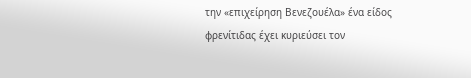την «επιχείρηση Βενεζουέλα» ένα είδος φρενίτιδας έχει κυριεύσει τον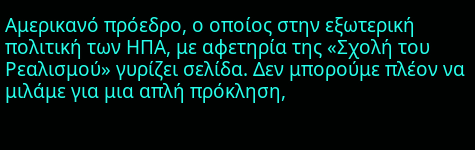Αμερικανό πρόεδρο, ο οποίος στην εξωτερική πολιτική των ΗΠΑ, με αφετηρία της «Σχολή του Ρεαλισμού» γυρίζει σελίδα. Δεν μπορούμε πλέον να μιλάμε για μια απλή πρόκληση,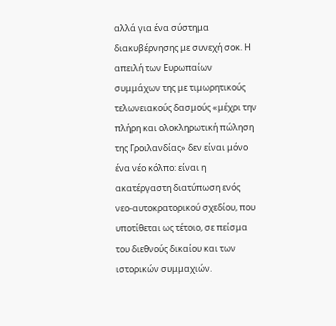αλλά για ένα σύστημα διακυβέρνησης με συνεχή σοκ. Η απειλή των Ευρωπαίων συμμάχων της με τιμωρητικούς τελωνειακούς δασμούς «μέχρι την πλήρη και ολοκληρωτική πώληση της Γροιλανδίας» δεν είναι μόνο ένα νέο κόλπο: είναι η ακατέργαστη διατύπωση ενός νεο-αυτοκρατορικού σχεδίου, που υποτίθεται ως τέτοιο, σε πείσμα του διεθνούς δικαίου και των ιστορικών συμμαχιών.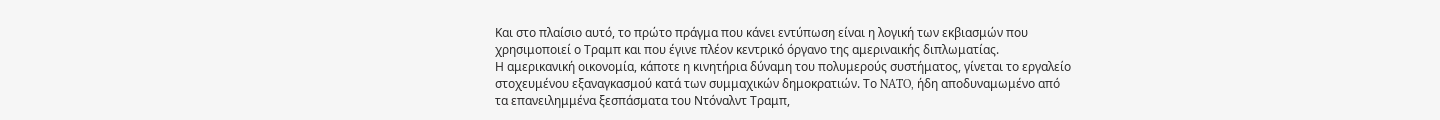Και στο πλαίσιο αυτό, το πρώτο πράγμα που κάνει εντύπωση είναι η λογική των εκβιασμών που χρησιμοποιεί ο Τραμπ και που έγινε πλέον κεντρικό όργανο της αμεριναικής διπλωματίας.
Η αμερικανική οικονομία, κάποτε η κινητήρια δύναμη του πολυμερούς συστήματος, γίνεται το εργαλείο στοχευμένου εξαναγκασμού κατά των συμμαχικών δημοκρατιών. Το NATO, ήδη αποδυναμωμένο από τα επανειλημμένα ξεσπάσματα του Ντόναλντ Τραμπ,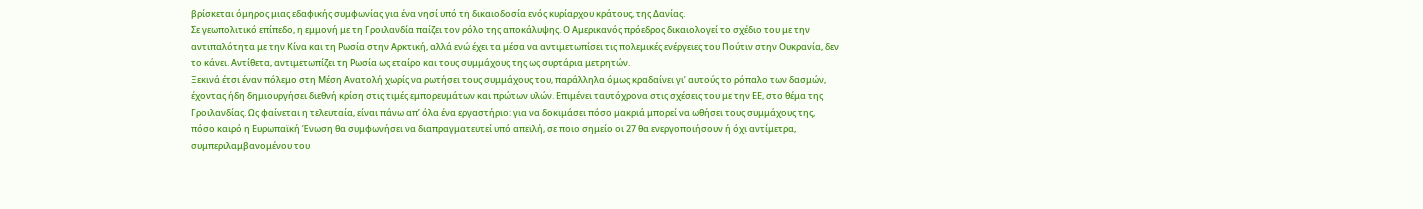βρίσκεται όμηρος μιας εδαφικής συμφωνίας για ένα νησί υπό τη δικαιοδοσία ενός κυρίαρχου κράτους, της Δανίας.
Σε γεωπολιτικό επίπεδο, η εμμονή με τη Γροιλανδία παίζει τον ρόλο της αποκάλυψης. Ο Αμερικανός πρόεδρος δικαιολογεί το σχέδιο του με την αντιπαλότητα με την Κίνα και τη Ρωσία στην Αρκτική, αλλά ενώ έχει τα μέσα να αντιμετωπίσει τις πολεμικές ενέργειες του Πούτιν στην Ουκρανία, δεν το κάνει. Αντίθετα, αντιμετωπίζει τη Ρωσία ως εταίρο και τους συμμάχους της ως συρτάρια μετρητών.
Ξεκινά έτσι έναν πόλεμο στη Μέση Ανατολή χωρίς να ρωτήσει τους συμμάχους του, παράλληλα όμως κραδαίνει γι’ αυτούς το ρόπαλο των δασμών, έχοντας ήδη δημιουργήσει διεθνή κρίση στις τιμές εμπορευμάτων και πρώτων υλών. Επιμένει ταυτόχρονα στις σχέσεις του με την ΕΕ, στο θέμα της Γροιλανδίας. Ως φαίνεται η τελευταία, είναι πάνω απ’ όλα ένα εργαστήριο: για να δοκιμάσει πόσο μακριά μπορεί να ωθήσει τους συμμάχους της, πόσο καιρό η Ευρωπαϊκή Ένωση θα συμφωνήσει να διαπραγματευτεί υπό απειλή, σε ποιο σημείο οι 27 θα ενεργοποιήσουν ή όχι αντίμετρα, συμπεριλαμβανομένου του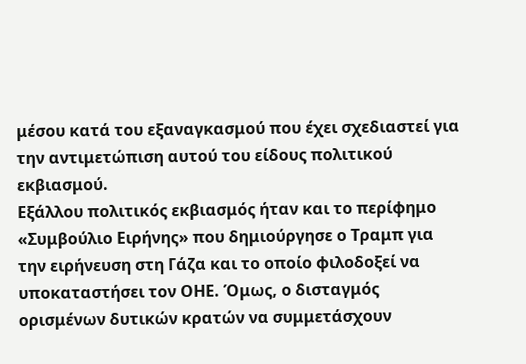μέσου κατά του εξαναγκασμού που έχει σχεδιαστεί για την αντιμετώπιση αυτού του είδους πολιτικού εκβιασμού.
Εξάλλου πολιτικός εκβιασμός ήταν και το περίφημο «Συμβούλιο Ειρήνης» που δημιούργησε ο Τραμπ για την ειρήνευση στη Γάζα και το οποίο φιλοδοξεί να υποκαταστήσει τον ΟΗΕ. Όμως, ο δισταγμός ορισμένων δυτικών κρατών να συμμετάσχουν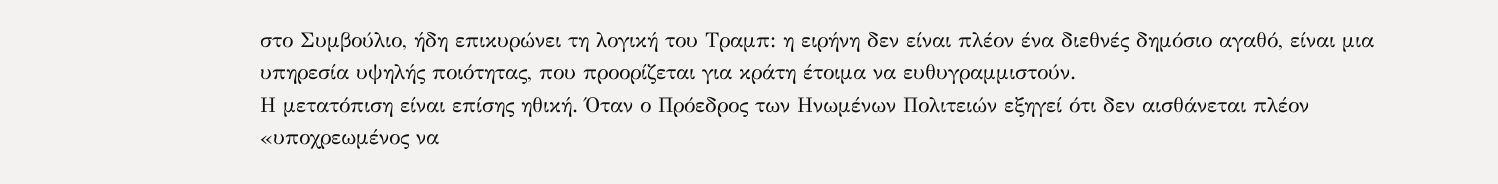στο Συμβούλιο, ήδη επικυρώνει τη λογική του Τραμπ: η ειρήνη δεν είναι πλέον ένα διεθνές δημόσιο αγαθό, είναι μια υπηρεσία υψηλής ποιότητας, που προορίζεται για κράτη έτοιμα να ευθυγραμμιστούν.
Η μετατόπιση είναι επίσης ηθική. Όταν ο Πρόεδρος των Ηνωμένων Πολιτειών εξηγεί ότι δεν αισθάνεται πλέον «υποχρεωμένος να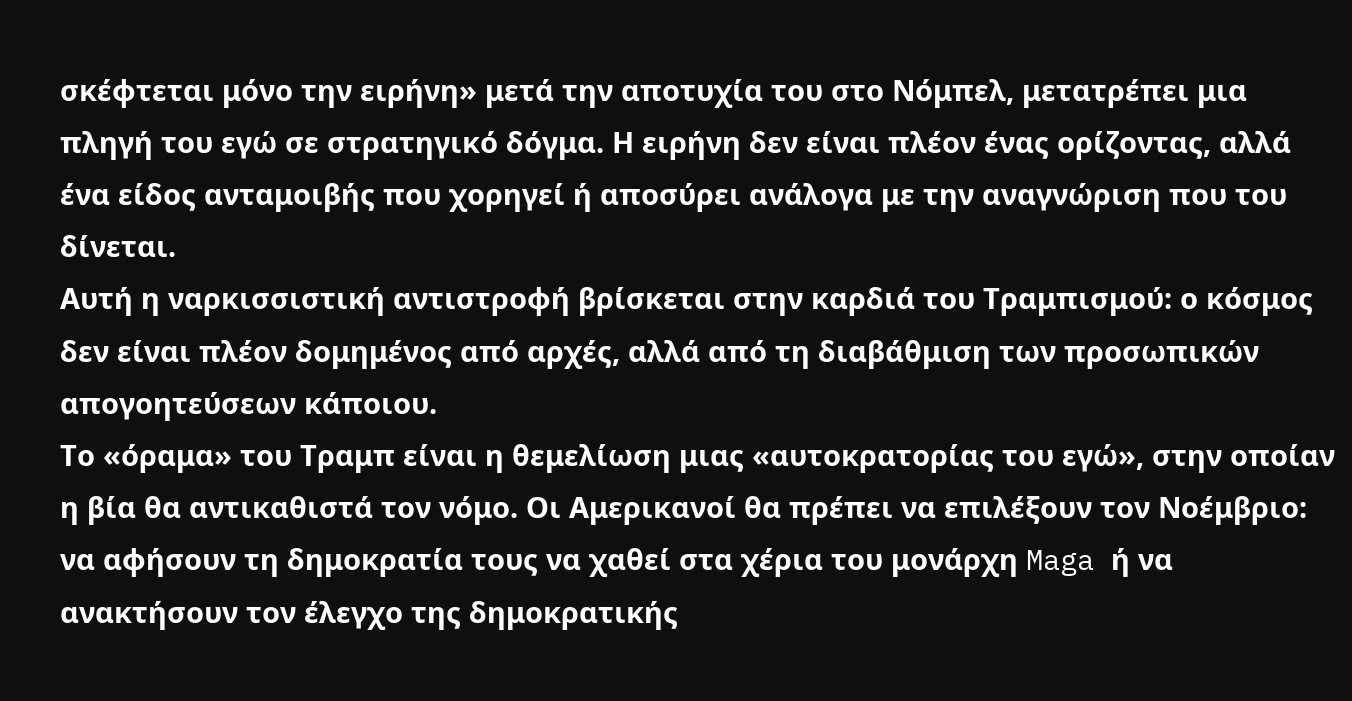σκέφτεται μόνο την ειρήνη» μετά την αποτυχία του στο Νόμπελ, μετατρέπει μια πληγή του εγώ σε στρατηγικό δόγμα. Η ειρήνη δεν είναι πλέον ένας ορίζοντας, αλλά ένα είδος ανταμοιβής που χορηγεί ή αποσύρει ανάλογα με την αναγνώριση που του δίνεται.
Αυτή η ναρκισσιστική αντιστροφή βρίσκεται στην καρδιά του Τραμπισμού: ο κόσμος δεν είναι πλέον δομημένος από αρχές, αλλά από τη διαβάθμιση των προσωπικών απογοητεύσεων κάποιου.
Το «όραμα» του Τραμπ είναι η θεμελίωση μιας «αυτοκρατορίας του εγώ», στην οποίαν η βία θα αντικαθιστά τον νόμο. Οι Αμερικανοί θα πρέπει να επιλέξουν τον Νοέμβριο: να αφήσουν τη δημοκρατία τους να χαθεί στα χέρια του μονάρχη Maga ή να ανακτήσουν τον έλεγχο της δημοκρατικής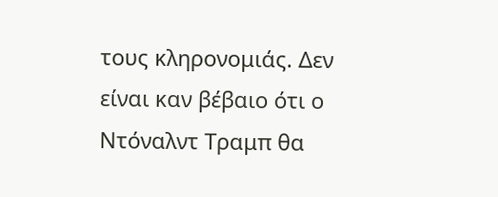τους κληρονομιάς. Δεν είναι καν βέβαιο ότι ο Ντόναλντ Τραμπ θα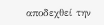αποδεχθεί την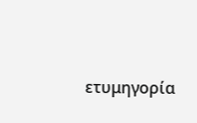ετυμηγορία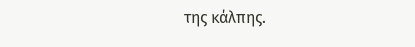της κάλπης.